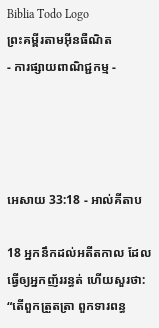Biblia Todo Logo
ព្រះគម្ពីរតាមអ៊ីនធឺណិត
- ការផ្សាយពាណិជ្ជកម្ម -




អេសាយ 33:18 - អាល់គីតាប

18 អ្នកនឹកដល់អតីតកាល ដែលធ្វើឲ្យអ្នកញ័ររន្ធត់ ហើយសួរថា: “តើពួកត្រួត‌ត្រា ពួកទារពន្ធ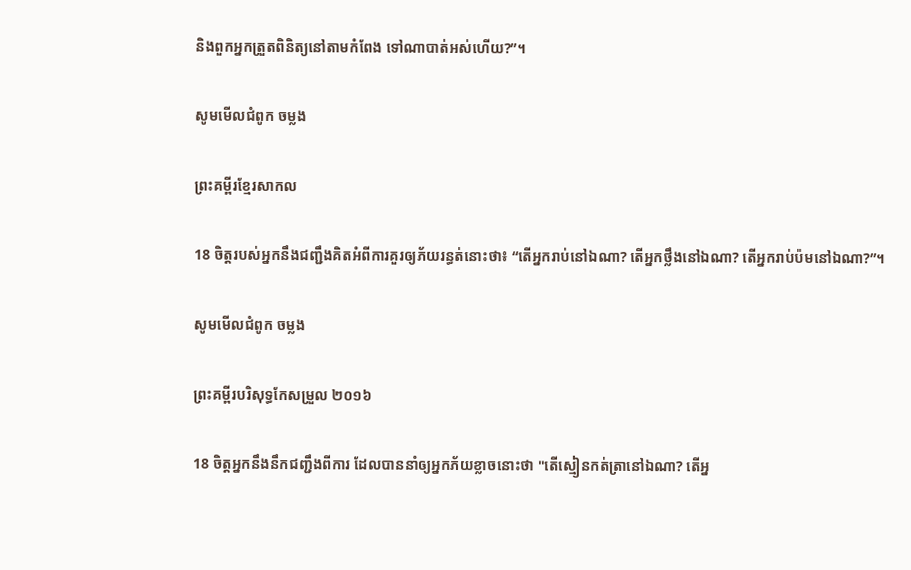និងពួកអ្នកត្រួតពិនិត្យនៅតាមកំពែង ទៅណាបាត់អស់ហើយ?”។

សូមមើលជំពូក ចម្លង

ព្រះគម្ពីរខ្មែរសាកល

18 ចិត្តរបស់អ្នកនឹងជញ្ជឹងគិតអំពីការគួរឲ្យភ័យរន្ធត់នោះថា៖ “តើអ្នករាប់នៅឯណា? តើអ្នកថ្លឹងនៅឯណា? តើអ្នករាប់ប៉មនៅឯណា?”។

សូមមើលជំពូក ចម្លង

ព្រះគម្ពីរបរិសុទ្ធកែសម្រួល ២០១៦

18 ចិត្តអ្នកនឹងនឹកជញ្ជឹងពីការ ដែលបាននាំឲ្យអ្នកភ័យខ្លាចនោះថា "តើស្មៀនកត់‌ត្រានៅឯណា? តើអ្ន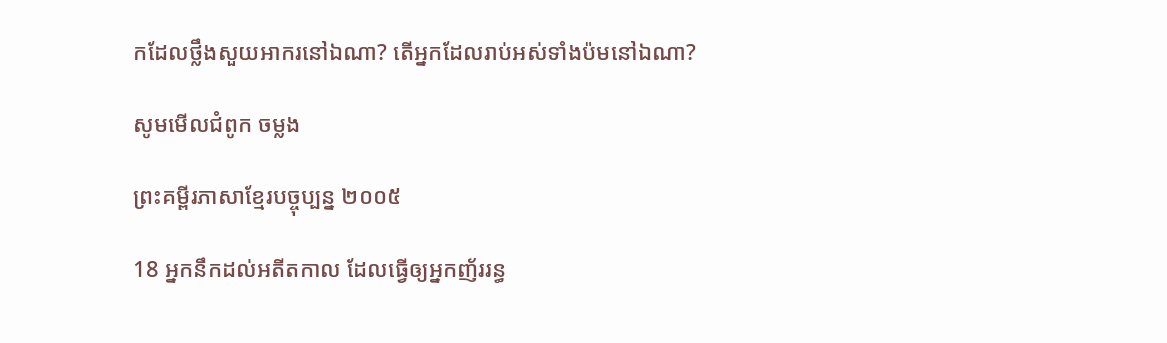កដែលថ្លឹងសួយ‌អាករនៅឯណា? តើអ្នកដែលរាប់អស់ទាំងប៉មនៅឯណា?

សូមមើលជំពូក ចម្លង

ព្រះគម្ពីរភាសាខ្មែរបច្ចុប្បន្ន ២០០៥

18 អ្នកនឹកដល់អតីតកាល ដែលធ្វើឲ្យអ្នកញ័ររន្ធ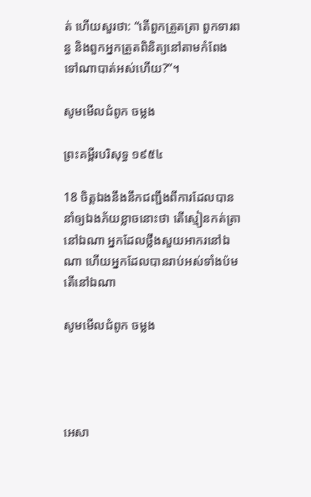ត់ ហើយសួរថា: “តើពួកត្រួត‌ត្រា ពួកទារពន្ធ និងពួកអ្នកត្រួតពិនិត្យនៅតាមកំពែង ទៅណាបាត់អស់ហើយ?”។

សូមមើលជំពូក ចម្លង

ព្រះគម្ពីរបរិសុទ្ធ ១៩៥៤

18 ចិត្តឯងនឹងនឹក‌ជញ្ជឹងពីការដែលបាននាំឲ្យឯងភ័យខ្លាចនោះថា តើស្មៀនកត់‌ត្រានៅឯណា អ្នកដែលថ្លឹងសួយ‌អាករនៅឯណា ហើយអ្នកដែលបានរាប់អស់ទាំងប៉ម តើនៅឯណា

សូមមើលជំពូក ចម្លង




អេសា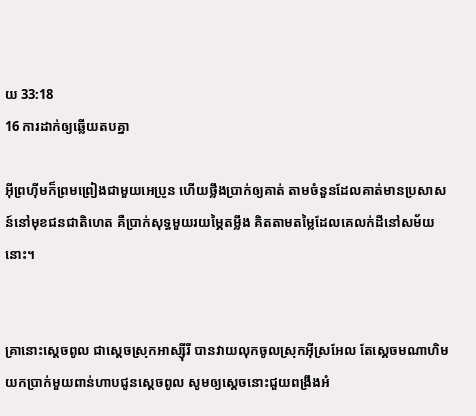យ 33:18
16 ការដាក់ឲ្យឆ្លើយតបគ្នា

អ៊ីព្រហ៊ីមក៏ព្រមព្រៀងជាមួយអេប្រូន ហើយថ្លឹងប្រាក់ឲ្យគាត់ តាមចំនួនដែលគាត់មានប្រសាសន៍នៅមុខជន‌ជាតិហេត គឺប្រាក់សុទ្ធមួយរយម្ភៃតម្លឹង គិតតាមតម្លៃដែលគេលក់ដីនៅសម័យនោះ។


គ្រានោះស្តេចពូល ជាស្តេចស្រុកអាស្ស៊ី‌រី បានវាយលុកចូលស្រុកអ៊ីស្រ‌អែល តែស្តេចមណា‌ហិម យកប្រាក់មួយពាន់ហាបជូនស្តេចពូល សូមឲ្យស្តេចនោះជួយពង្រឹងអំ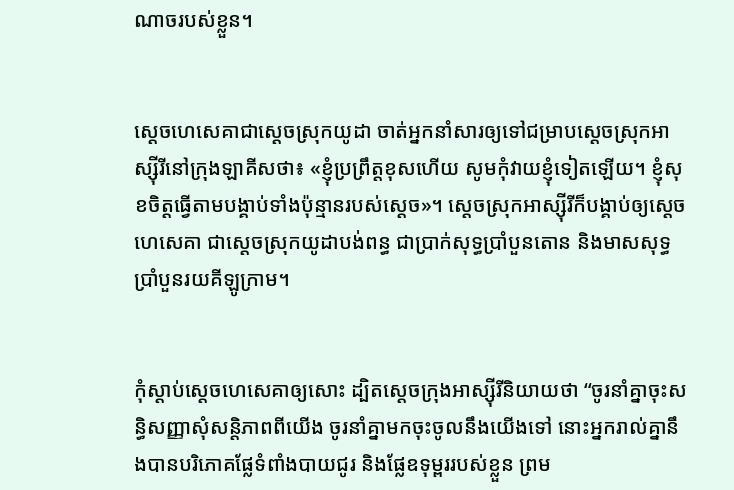ណាចរបស់ខ្លួន។


ស្តេចហេ‌សេគាជាស្តេចស្រុកយូដា ចាត់អ្នកនាំសារឲ្យទៅជម្រាបស្តេចស្រុកអាស្ស៊ី‌រីនៅក្រុងឡាគីសថា៖ «ខ្ញុំប្រព្រឹត្តខុសហើយ សូមកុំវាយខ្ញុំទៀតឡើយ។ ខ្ញុំសុខចិត្តធ្វើតាមបង្គាប់ទាំងប៉ុន្មានរបស់ស្តេច»។ ស្តេចស្រុកអាស្ស៊ី‌រីក៏បង្គាប់ឲ្យស្តេចហេ‌សេគា ជាស្តេចស្រុកយូដាបង់ពន្ធ ជាប្រាក់សុទ្ធប្រាំបួនតោន និងមាសសុទ្ធប្រាំបួនរយគីឡូក្រាម។


កុំស្តាប់ស្តេចហេ‌សេគាឲ្យសោះ ដ្បិតស្តេចក្រុងអាស្ស៊ី‌រីនិយាយថា “ចូរនាំគ្នាចុះសន្ធិ‌សញ្ញាសុំសន្តិ‌ភាពពីយើង ចូរនាំគ្នាមកចុះចូលនឹងយើងទៅ នោះអ្នករាល់គ្នានឹងបានបរិភោគផ្លែទំពាំង‌បាយ‌ជូរ និងផ្លែឧទុម្ពររបស់ខ្លួន ព្រម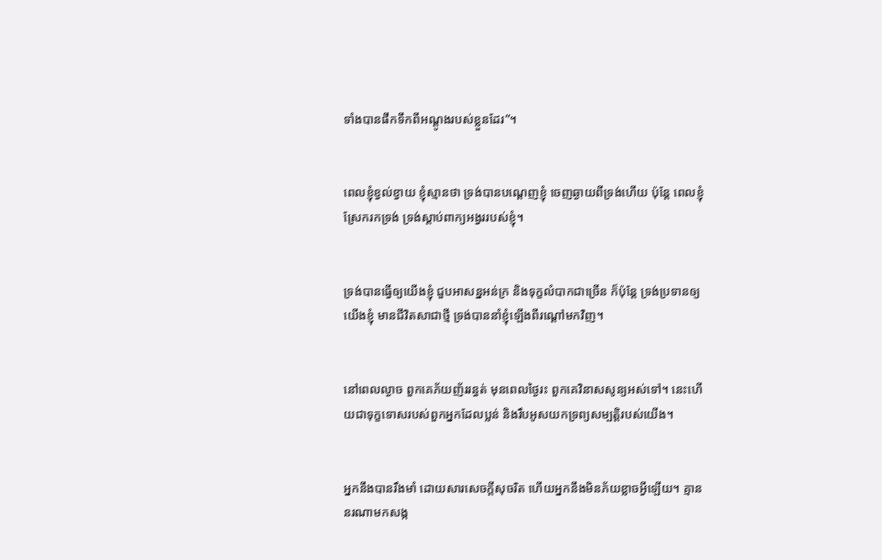ទាំងបានផឹកទឹកពីអណ្តូងរបស់ខ្លួនដែរ”។


ពេលខ្ញុំខ្វល់ខ្វាយ ខ្ញុំស្មានថា ទ្រង់បានបណ្តេញខ្ញុំ ចេញឆ្ងាយពីទ្រង់ហើយ ប៉ុន្តែ ពេលខ្ញុំស្រែករកទ្រង់ ទ្រង់ស្តាប់ពាក្យអង្វររបស់ខ្ញុំ។


ទ្រង់បានធ្វើឲ្យយើងខ្ញុំ ជួបអាសន្នអន់‌ក្រ និងទុក្ខលំបាកជាច្រើន ក៏ប៉ុន្តែ ទ្រង់ប្រទានឲ្យយើងខ្ញុំ មានជីវិតសាជាថ្មី ទ្រង់បាននាំខ្ញុំឡើងពីរណ្ដៅមកវិញ។


នៅពេលល្ងាច ពួកគេភ័យញ័ររន្ធត់ មុនពេលថ្ងៃរះ ពួកគេវិនាសសូន្យអស់ទៅ។ នេះហើយជាទុក្ខទោសរបស់ពួកអ្នកដែលប្លន់ និងរឹបអូសយកទ្រព្យសម្បត្តិរបស់យើង។


អ្នកនឹងបានរឹង‌មាំ ដោយ‌សារសេចក្ដីសុចរិត ហើយអ្នកនឹងមិនភ័យខ្លាចអ្វីឡើយ។ គ្មាននរណាមកសង្ក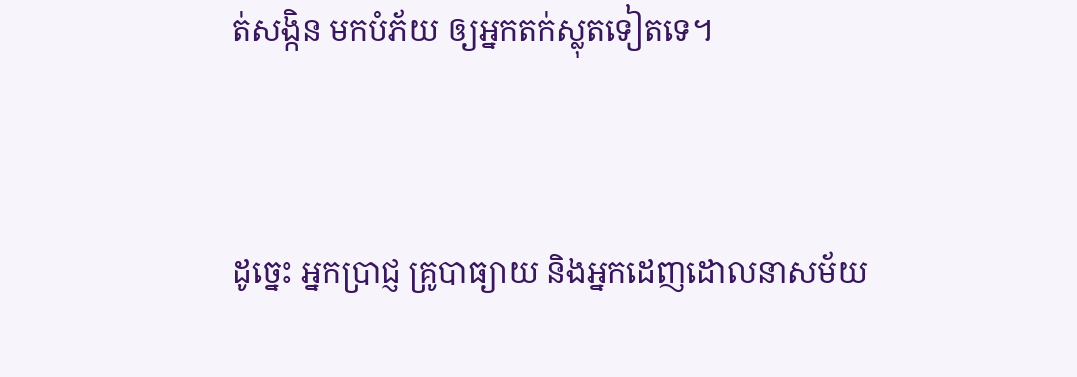ត់‌សង្កិន មកបំភ័យ ឲ្យអ្នកតក់‌ស្លុតទៀតទេ។


ដូច្នេះ អ្នកប្រាជ្ញ គ្រូបាធ្យាយ និងអ្នកដេញដោលនាសម័យ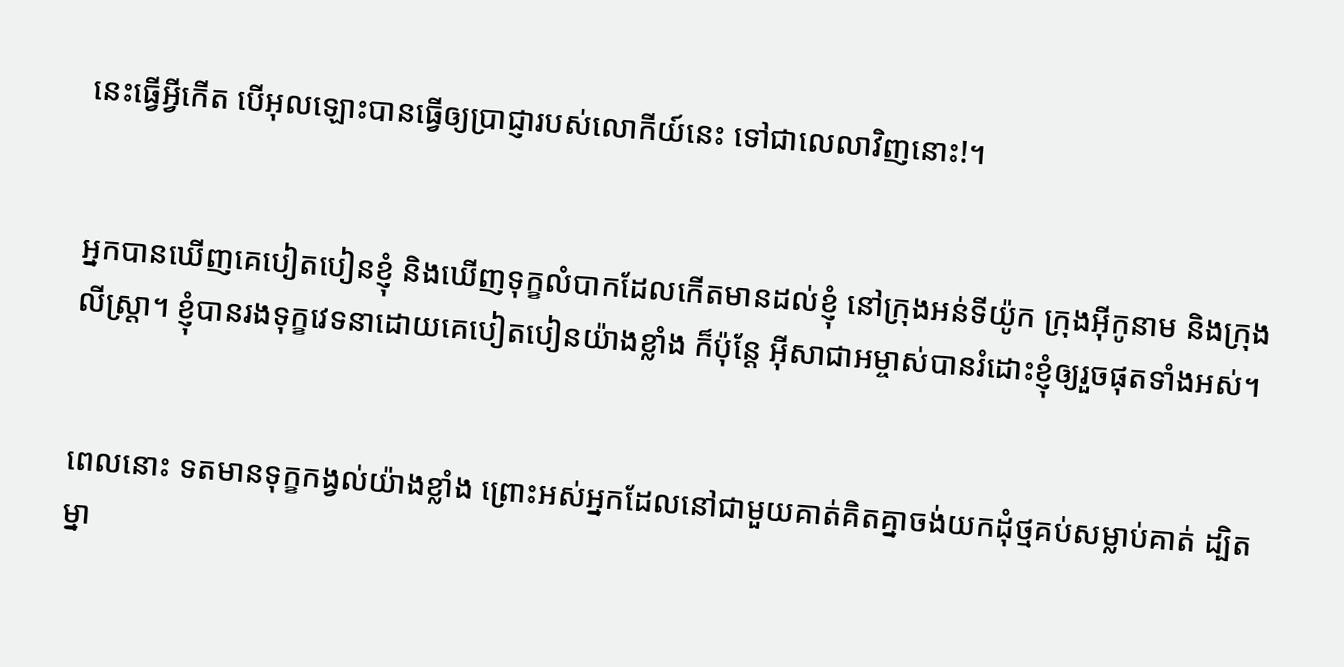នេះធ្វើអ្វីកើត បើអុលឡោះបានធ្វើឲ្យប្រាជ្ញារបស់លោកីយ៍នេះ ទៅជាលេលាវិញនោះ!។


អ្នកបានឃើញគេបៀត‌បៀនខ្ញុំ និងឃើញទុក្ខលំបាកដែលកើតមានដល់ខ្ញុំ នៅក្រុងអន់‌ទី‌យ៉ូក ក្រុងអ៊ីកូ‌នាម និងក្រុងលីស្ដ្រា។ ខ្ញុំបានរង‌ទុក្ខវេទនាដោយគេបៀត‌បៀនយ៉ាងខ្លាំង ក៏ប៉ុន្ដែ អ៊ីសា‌ជាអម្ចាស់បានរំដោះខ្ញុំឲ្យរួចផុតទាំងអស់។


ពេលនោះ ទតមានទុក្ខកង្វល់យ៉ាងខ្លាំង ព្រោះអស់អ្នកដែលនៅជាមួយគាត់គិតគ្នាចង់យកដុំថ្មគប់សម្លាប់គាត់ ដ្បិតម្នា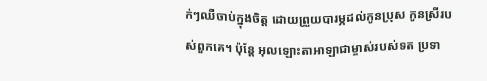ក់ៗឈឺចាប់ក្នុងចិត្ត ដោយព្រួយបារម្ភដល់កូនប្រុស កូនស្រីរបស់ពួកគេ។ ប៉ុន្តែ អុលឡោះ‌តាអាឡាជាម្ចាស់របស់ទត ប្រទា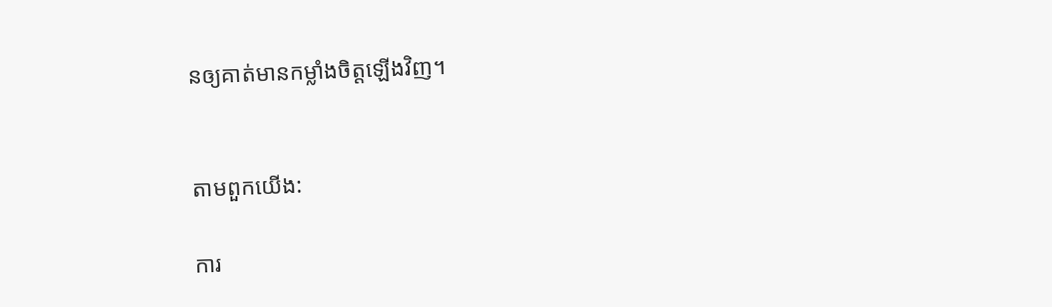នឲ្យគាត់មានកម្លាំងចិត្តឡើងវិញ។


តាមពួកយើង:

ការ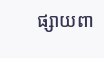ផ្សាយពា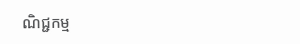ណិជ្ជកម្ម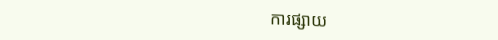ការផ្សាយ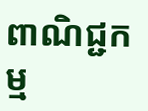ពាណិជ្ជកម្ម